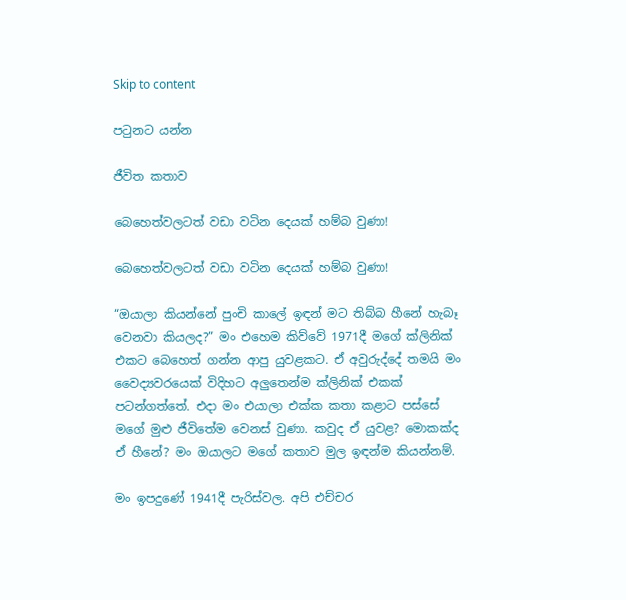Skip to content

පටුනට යන්න

ජීවිත කතාව

බෙහෙත්වලටත් වඩා වටින දෙයක් හම්බ වුණා!

බෙහෙත්වලටත් වඩා වටින දෙයක් හම්බ වුණා!

“ඔයාලා කියන්නේ පුංචි කාලේ ඉඳන් මට තිබ්බ හීනේ හැබෑ වෙනවා කියලද?” මං එහෙම කිව්වේ 1971දී මගේ ක්ලිනික් එකට බෙහෙත් ගන්න ආපු යුවළකට. ඒ අවුරුද්දේ තමයි මං වෛද්‍යවරයෙක් විදිහට අලුතෙන්ම ක්ලිනික් එකක් පටන්ගත්තේ. එදා මං එයාලා එක්ක කතා කළාට පස්සේ මගේ මුළු ජීවිතේම වෙනස් වුණා. කවුද ඒ යුවළ? මොකක්ද ඒ හීනේ? මං ඔයාලට මගේ කතාව මුල ඉඳන්ම කියන්නම්.

මං ඉපදුණේ 1941දී පැරිස්වල. අපි එච්චර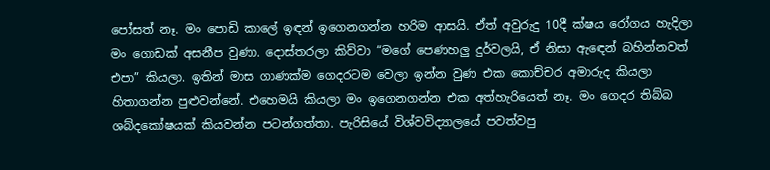පෝසත් නෑ. මං පොඩි කාලේ ඉඳන් ඉගෙනගන්න හරිම ආසයි. ඒත් අවුරුදු 10දී ක්ෂය රෝගය හැදිලා මං ගොඩක් අසනීප වුණා. දොස්තරලා කිව්වා “මගේ පෙණහලු දුර්වලයි, ඒ නිසා ඇඳෙන් බහින්නවත් එපා” කියලා. ඉතින් මාස ගාණක්ම ගෙදරටම වෙලා ඉන්න වුණ එක කොච්චර අමාරුද කියලා හිතාගන්න පුළුවන්නේ. එහෙමයි කියලා මං ඉගෙනගන්න එක අත්හැරියෙත් නෑ. මං ගෙදර තිබ්බ ශබ්දකෝෂයක් කියවන්න පටන්ගත්තා. පැරිසියේ විශ්වවිද්‍යාලයේ පවත්වපු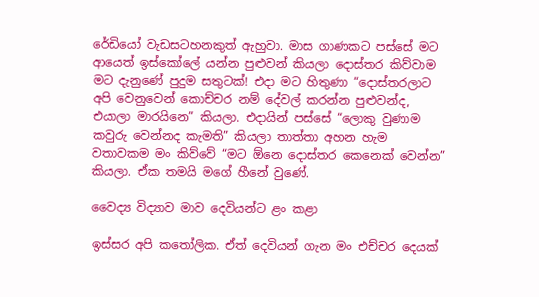රේඩියෝ වැඩසටහනකුත් ඇහුවා. මාස ගාණකට පස්සේ මට ආයෙත් ඉස්කෝලේ යන්න පුළුවන් කියලා දොස්තර කිව්වාම මට දැනුණේ පුදුම සතුටක්! එදා මට හිතුණා “දොස්තරලාට අපි වෙනුවෙන් කොච්චර නම් දේවල් කරන්න පුළුවන්ද, එයාලා මාරයිනෙ” කියලා. එදායින් පස්සේ “ලොකු වුණාම කවුරු වෙන්නද කැමති” කියලා තාත්තා අහන හැම වතාවකම මං කිව්වේ “මට ඕනෙ දොස්තර කෙනෙක් වෙන්න” කියලා. ඒක තමයි මගේ හීනේ වුණේ.

වෛද්‍ය විද්‍යාව මාව දෙවියන්ට ළං කළා

ඉස්සර අපි කතෝලික. ඒත් දෙවියන් ගැන මං එච්චර දෙයක්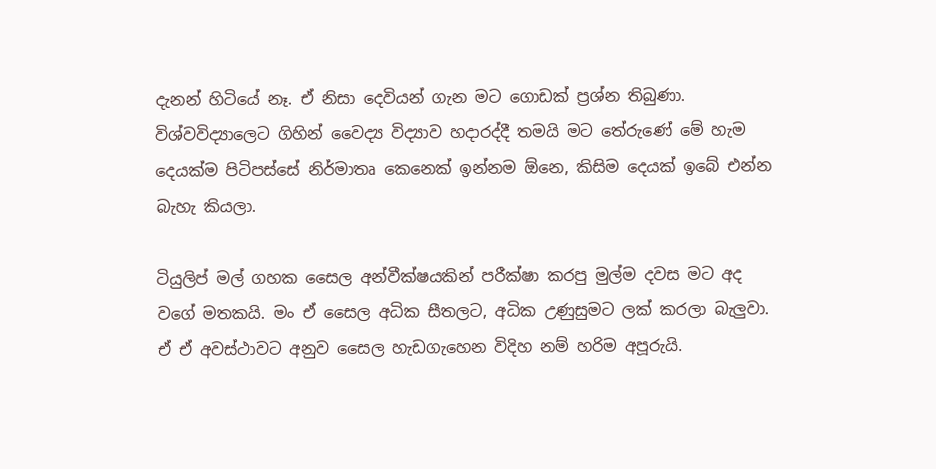දැනන් හිටියේ නෑ. ඒ නිසා දෙවියන් ගැන මට ගොඩක් ප්‍රශ්න තිබුණා. විශ්වවිද්‍යාලෙට ගිහින් වෛද්‍ය විද්‍යාව හදාරද්දී තමයි මට තේරුණේ මේ හැම දෙයක්ම පිටිපස්සේ නිර්මාතෘ කෙනෙක් ඉන්නම ඕනෙ, කිසිම දෙයක් ඉබේ එන්න බැහැ කියලා.

ටියුලිප් මල් ගහක සෛල අන්වීක්ෂයකින් පරීක්ෂා කරපු මුල්ම දවස මට අද වගේ මතකයි. මං ඒ සෛල අධික සීතලට, අධික උණුසුමට ලක් කරලා බැලුවා. ඒ ඒ අවස්ථාවට අනුව සෛල හැඩගැහෙන විදිහ නම් හරිම අපූරුයි.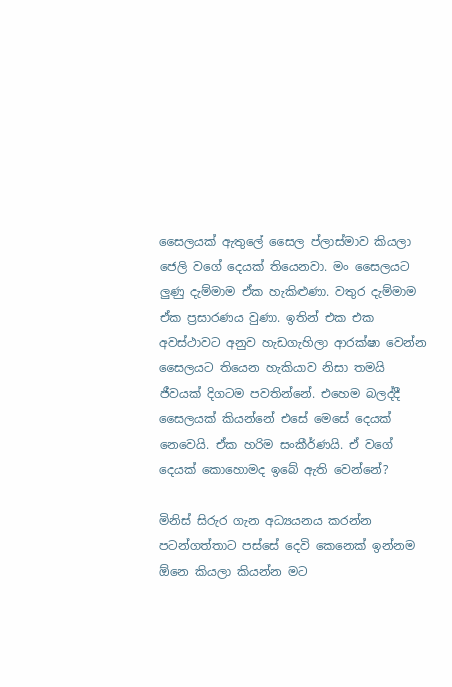සෛලයක් ඇතුලේ සෛල ප්ලාස්මාව කියලා ජෙලි වගේ දෙයක් තියෙනවා. මං සෛලයට ලුණු දැම්මාම ඒක හැකිළුණා. වතුර දැම්මාම ඒක ප්‍රසාරණය වුණා. ඉතින් එක එක අවස්ථාවට අනුව හැඩගැහිලා ආරක්ෂා වෙන්න සෛලයට තියෙන හැකියාව නිසා තමයි ජීවයක් දිගටම පවතින්නේ. එහෙම බලද්දී සෛලයක් කියන්නේ එසේ මෙසේ දෙයක් නෙවෙයි. ඒක හරිම සංකීර්ණයි. ඒ වගේ දෙයක් කොහොමද ඉබේ ඇති වෙන්නේ?

මිනිස් සිරුර ගැන අධ්‍යයනය කරන්න පටන්ගත්තාට පස්සේ දෙවි කෙනෙක් ඉන්නම ඕනෙ කියලා කියන්න මට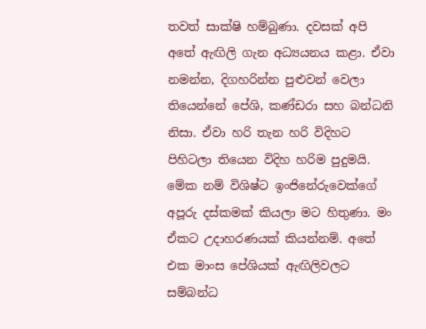තවත් සාක්ෂි හම්බුණා. දවසක් අපි අතේ ඇඟිලි ගැන අධ්‍යයනය කළා. ඒවා නමන්න, දිගහරින්න පුළුවන් වෙලා තියෙන්නේ පේශි, කණ්ඩරා සහ බන්ධනි නිසා. ඒවා හරි තැන හරි විදිහට පිහිටලා තියෙන විදිහ හරිම පුදුමයි. මේක නම් විශිෂ්ට ඉංජිනේරුවෙක්ගේ අපූරු දස්කමක් කියලා මට හිතුණා. මං ඒකට උදාහරණයක් කියන්නම්. අතේ එක මාංස පේශියක් ඇඟිලිවලට සම්බන්ධ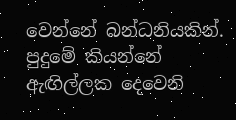වෙන්නේ බන්ධනියකින්. පුදුමේ කියන්නේ ඇඟිල්ලක දෙවෙනි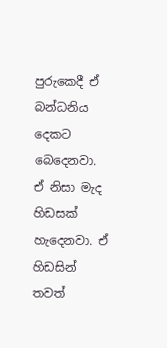පුරුකෙදී ඒ බන්ධනිය දෙකට බෙදෙනවා. ඒ නිසා මැද හිඩසක් හැදෙනවා. ඒ හිඩසින් තවත්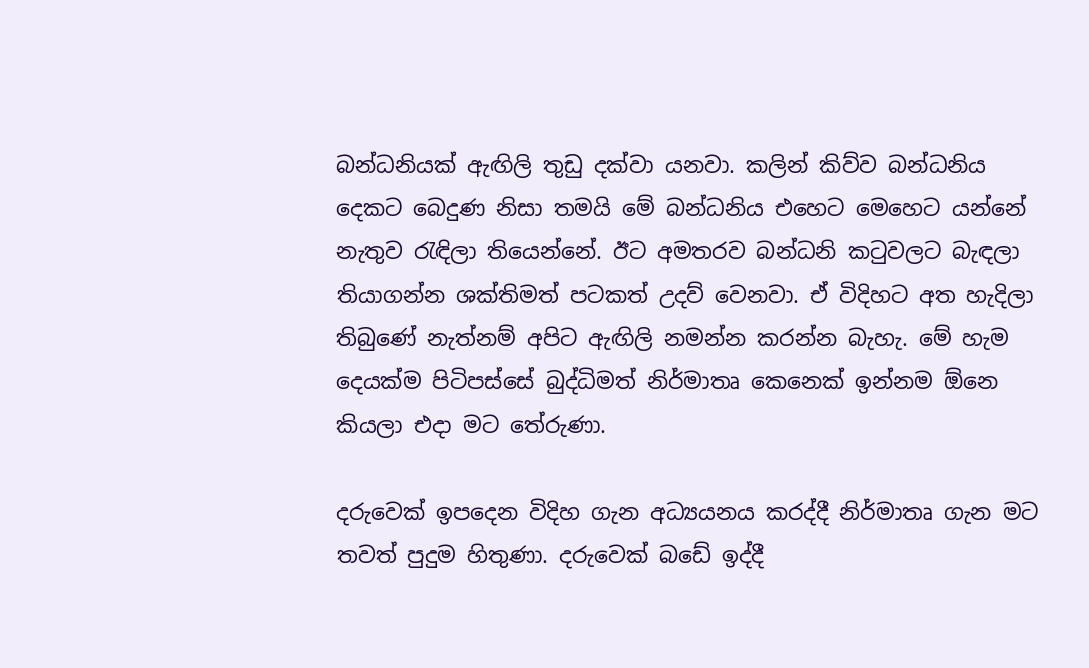බන්ධනියක් ඇඟිලි තුඩු දක්වා යනවා. කලින් කිව්ව බන්ධනිය දෙකට බෙදුණ නිසා තමයි මේ බන්ධනිය එහෙට මෙහෙට යන්නේ නැතුව රැඳිලා තියෙන්නේ. ඊට අමතරව බන්ධනි කටුවලට බැඳලා තියාගන්න ශක්තිමත් පටකත් උදව් වෙනවා. ඒ විදිහට අත හැදිලා තිබුණේ නැත්නම් අපිට ඇඟිලි නමන්න කරන්න බැහැ. මේ හැම දෙයක්ම පිටිපස්සේ බුද්ධිමත් නිර්මාතෘ කෙනෙක් ඉන්නම ඕනෙ කියලා එදා මට තේරුණා.

දරුවෙක් ඉපදෙන විදිහ ගැන අධ්‍යයනය කරද්දී නිර්මාතෘ ගැන මට තවත් පුදුම හිතුණා. දරුවෙක් බඩේ ඉද්දී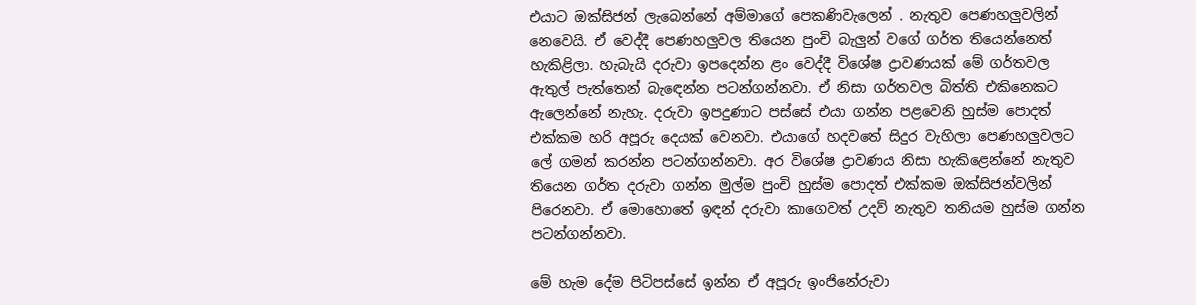එයාට ඔක්සිජන් ලැබෙන්නේ අම්මාගේ පෙකණිවැලෙන් . නැතුව පෙණහලුවලින් නෙවෙයි. ඒ වෙද්දී පෙණහලුවල තියෙන පුංචි බැලුන් වගේ ගර්ත තියෙන්නෙත් හැකිළිලා. හැබැයි දරුවා ඉපදෙන්න ළං වෙද්දී විශේෂ ද්‍රාවණයක් මේ ගර්තවල ඇතුල් පැත්තෙන් බැඳෙන්න පටන්ගන්නවා. ඒ නිසා ගර්තවල බිත්ති එකිනෙකට ඇලෙන්නේ නැහැ. දරුවා ඉපදුණාට පස්සේ එයා ගන්න පළවෙනි හුස්ම පොදත් එක්කම හරි අපූරු දෙයක් වෙනවා. එයාගේ හදවතේ සිදුර වැහිලා පෙණහලුවලට ලේ ගමන් කරන්න පටන්ගන්නවා. අර විශේෂ ද්‍රාවණය නිසා හැකිළෙන්නේ නැතුව තියෙන ගර්ත දරුවා ගන්න මුල්ම පුංචි හුස්ම පොදත් එක්කම ඔක්සිජන්වලින් පිරෙනවා. ඒ මොහොතේ ඉඳන් දරුවා කාගෙවත් උදව් නැතුව තනියම හුස්ම ගන්න පටන්ගන්නවා.

මේ හැම දේම පිටිපස්සේ ඉන්න ඒ අපූරු ඉංජිනේරුවා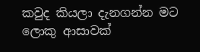කවුද කියලා දැනගන්න මට ලොකු ආසාවක්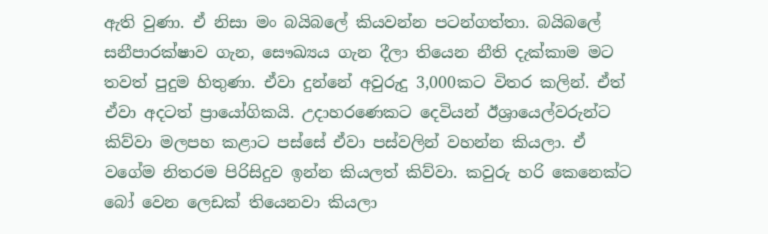ඇති වුණා. ඒ නිසා මං බයිබලේ කියවන්න පටන්ගත්තා. බයිබලේ සනීපාරක්ෂාව ගැන, සෞඛ්‍යය ගැන දීලා තියෙන නීති දැක්කාම මට තවත් පුදුම හිතුණා. ඒවා දුන්නේ අවුරුදු 3,000කට විතර කලින්. ඒත් ඒවා අදටත් ප්‍රායෝගිකයි. උදාහරණෙකට දෙවියන් ඊශ්‍රායෙල්වරුන්ට කිව්වා මලපහ කළාට පස්සේ ඒවා පස්වලින් වහන්න කියලා. ඒ වගේම නිතරම පිරිසිදුව ඉන්න කියලත් කිව්වා. කවුරු හරි කෙනෙක්ට බෝ වෙන ලෙඩක් තියෙනවා කියලා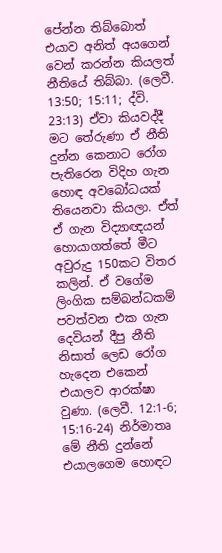පේන්න තිබ්බොත් එයාව අනිත් අයගෙන් වෙන් කරන්න කියලත් නීතියේ තිබ්බා. (ලෙවී. 13:50; 15:11; ද්වි. 23:13) ඒවා කියවද්දී මට තේරුණා ඒ නීති දුන්න කෙනාට රෝග පැතිරෙන විදිහ ගැන හොඳ අවබෝධයක් තියෙනවා කියලා. ඒත් ඒ ගැන විද්‍යාඥයන් හොයාගත්තේ මීට අවුරුදු 150කට විතර කලින්. ඒ වගේම ලිංගික සම්බන්ධකම් පවත්වන එක ගැන දෙවියන් දීපු නීති නිසාත් ලෙඩ රෝග හැදෙන එකෙන් එයාලව ආරක්ෂා වුණා. (ලෙවී. 12:1-6; 15:16-24) නිර්මාතෘ මේ නීති දුන්නේ එයාලගෙම හොඳට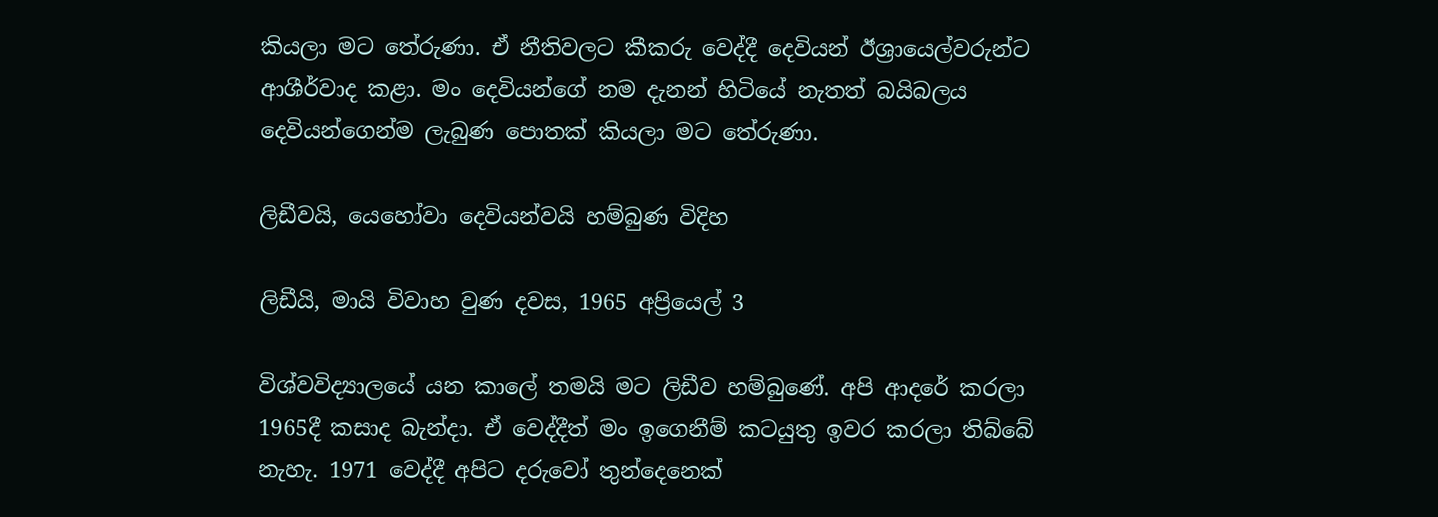කියලා මට තේරුණා. ඒ නීතිවලට කීකරු වෙද්දී දෙවියන් ඊශ්‍රායෙල්වරුන්ට ආශීර්වාද කළා. මං දෙවියන්ගේ නම දැනන් හිටියේ නැතත් බයිබලය දෙවියන්ගෙන්ම ලැබුණ පොතක් කියලා මට තේරුණා.

ලිඩීවයි, යෙහෝවා දෙවියන්වයි හම්බුණ විදිහ

ලිඩීයි, මායි විවාහ වුණ දවස, 1965 අප්‍රියෙල් 3

විශ්වවිද්‍යාලයේ යන කාලේ තමයි මට ලිඩීව හම්බුණේ. අපි ආදරේ කරලා 1965දී කසාද බැන්දා. ඒ වෙද්දීත් මං ඉගෙනීම් කටයුතු ඉවර කරලා තිබ්බේ නැහැ. 1971 වෙද්දී අපිට දරුවෝ තුන්දෙනෙක්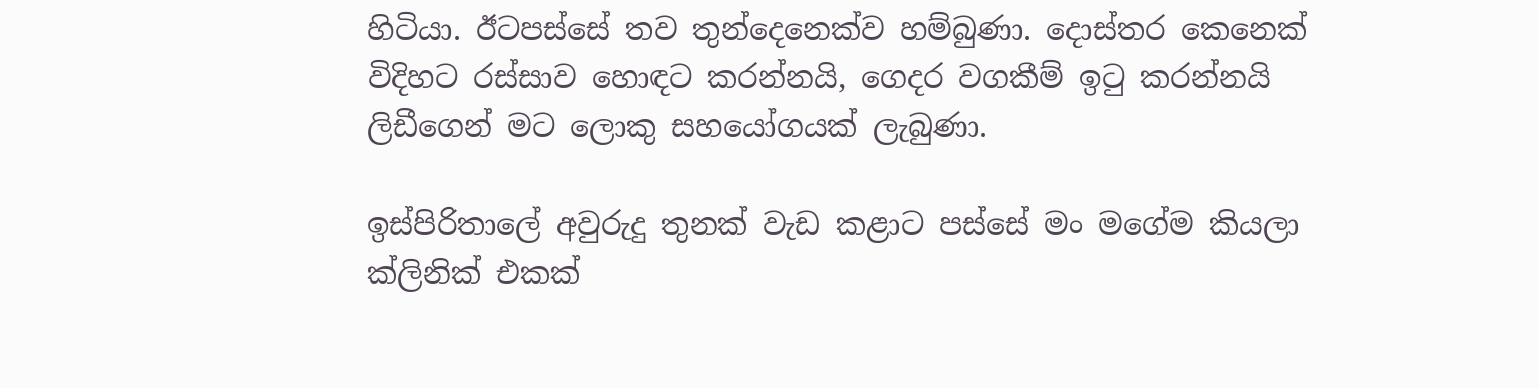හිටියා. ඊටපස්සේ තව තුන්දෙනෙක්ව හම්බුණා. දොස්තර කෙනෙක් විදිහට රස්සාව හොඳට කරන්නයි, ගෙදර වගකීම් ඉටු කරන්නයි ලිඩීගෙන් මට ලොකු සහයෝගයක් ලැබුණා.

ඉස්පිරිතාලේ අවුරුදු තුනක් වැඩ කළාට පස්සේ මං මගේම කියලා ක්ලිනික් එකක්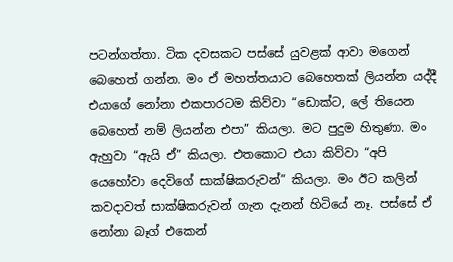පටන්ගත්තා. ටික දවසකට පස්සේ යුවළක් ආවා මගෙන් බෙහෙත් ගන්න. මං ඒ මහත්තයාට බෙහෙතක් ලියන්න යද්දී එයාගේ නෝනා එකපාරටම කිව්වා “ඩොක්ට, ලේ තියෙන බෙහෙත් නම් ලියන්න එපා” කියලා. මට පුදුම හිතුණා. මං ඇහුවා “ඇයි ඒ” කියලා. එතකොට එයා කිව්වා “අපි යෙහෝවා දෙවිගේ සාක්ෂිකරුවන්” කියලා. මං ඊට කලින් කවදාවත් සාක්ෂිකරුවන් ගැන දැනන් හිටියේ නෑ. පස්සේ ඒ නෝනා බෑග් එකෙන්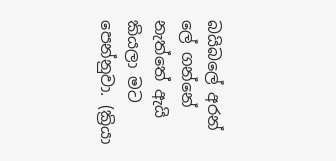බයිබලේ අරන් ලේ ගන්නේ නැත්තේ ඇයි කියලා මට පෙන්නුවා. (ක්‍රියා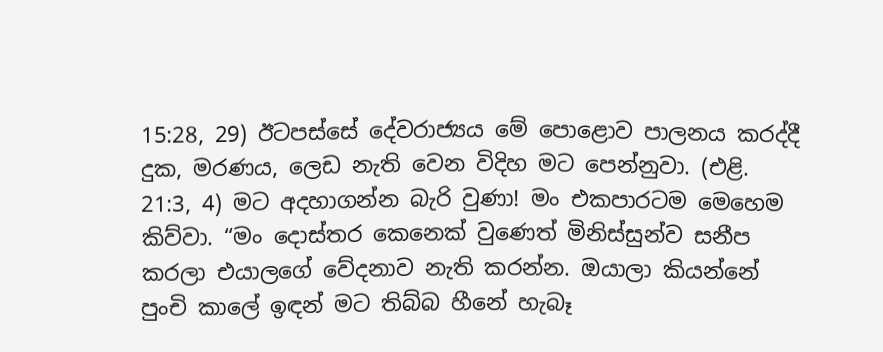15:28, 29) ඊටපස්සේ දේවරාජ්‍යය මේ පොළොව පාලනය කරද්දී දුක, මරණය, ලෙඩ නැති වෙන විදිහ මට පෙන්නුවා. (එළි. 21:3, 4) මට අදහාගන්න බැරි වුණා! මං එකපාරටම මෙහෙම කිව්වා. “මං දොස්තර කෙනෙක් වුණෙත් මිනිස්සුන්ව සනීප කරලා එයාලගේ වේදනාව නැති කරන්න. ඔයාලා කියන්නේ පුංචි කාලේ ඉඳන් මට තිබ්බ හීනේ හැබෑ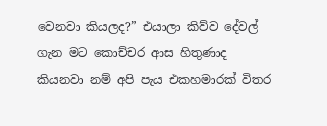වෙනවා කියලද?” එයාලා කිව්ව දේවල් ගැන මට කොච්චර ආස හිතුණාද කියනවා නම් අපි පැය එකහමාරක් විතර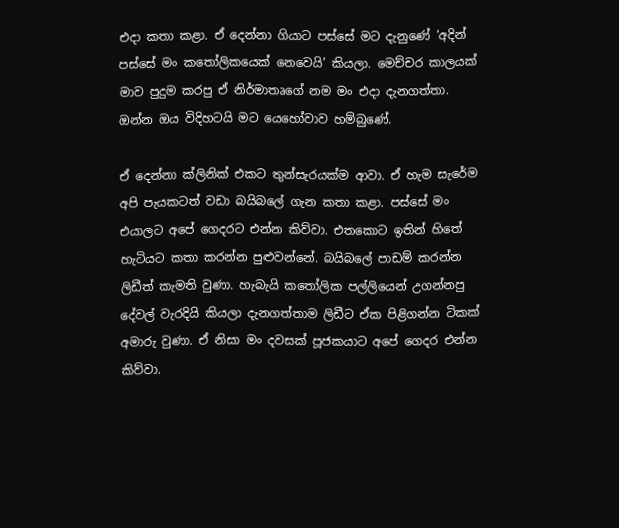එදා කතා කළා. ඒ දෙන්නා ගියාට පස්සේ මට දැනුණේ ‘අදින් පස්සේ මං කතෝලිකයෙක් නෙවෙයි’ කියලා. මෙච්චර කාලයක් මාව පුදුම කරපු ඒ නිර්මාතෘගේ නම මං එදා දැනගත්තා. ඔන්න ඔය විදිහටයි මට යෙහෝවාව හම්බුණේ.

ඒ දෙන්නා ක්ලිනික් එකට තුන්සැරයක්ම ආවා. ඒ හැම සැරේම අපි පැයකටත් වඩා බයිබලේ ගැන කතා කළා. පස්සේ මං එයාලට අපේ ගෙදරට එන්න කිව්වා. එතකොට ඉතින් හිතේ හැටියට කතා කරන්න පුළුවන්නේ. බයිබලේ පාඩම් කරන්න ලිඩීත් කැමති වුණා. හැබැයි කතෝලික පල්ලියෙන් උගන්නපු දේවල් වැරදියි කියලා දැනගත්තාම ලිඩීට ඒක පිළිගන්න ටිකක් අමාරු වුණා. ඒ නිසා මං දවසක් පූජකයාට අපේ ගෙදර එන්න කිව්වා.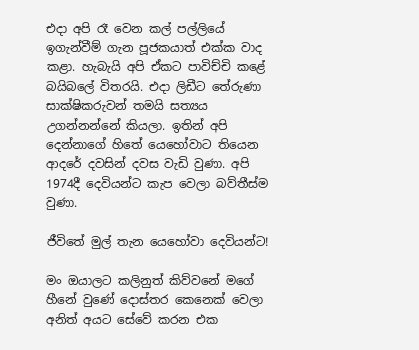එදා අපි රෑ වෙන කල් පල්ලියේ ඉගැන්වීම් ගැන පූජකයාත් එක්ක වාද කළා. හැබැයි අපි ඒකට පාවිච්චි කළේ බයිබලේ විතරයි. එදා ලිඩීට තේරුණා සාක්ෂිකරුවන් තමයි සත්‍යය උගන්නන්නේ කියලා. ඉතින් අපි දෙන්නාගේ හිතේ යෙහෝවාට තියෙන ආදරේ දවසින් දවස වැඩි වුණා. අපි 1974දී දෙවියන්ට කැප වෙලා බව්තීස්ම වුණා.

ජීවිතේ මුල් තැන යෙහෝවා දෙවියන්ට!

මං ඔයාලට කලිනුත් කිව්වනේ මගේ හීනේ වුණේ දොස්තර කෙනෙක් වෙලා අනිත් අයට සේවේ කරන එක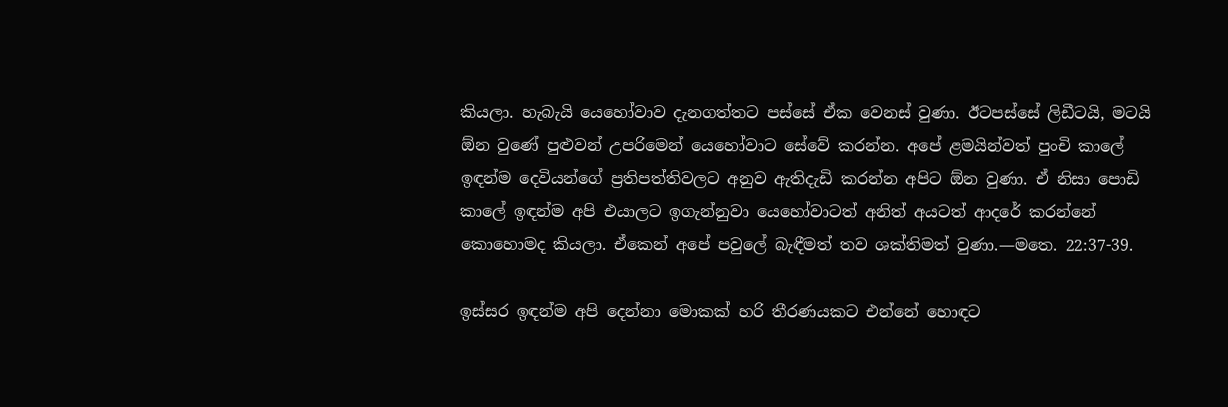කියලා. හැබැයි යෙහෝවාව දැනගත්තට පස්සේ ඒක වෙනස් වුණා. ඊටපස්සේ ලිඩීටයි, මටයි ඕන වුණේ පුළුවන් උපරිමෙන් යෙහෝවාට සේවේ කරන්න. අපේ ළමයින්වත් පුංචි කාලේ ඉඳන්ම දෙවියන්ගේ ප්‍රතිපත්තිවලට අනුව ඇතිදැඩි කරන්න අපිට ඕන වුණා. ඒ නිසා පොඩි කාලේ ඉඳන්ම අපි එයාලට ඉගැන්නුවා යෙහෝවාටත් අනිත් අයටත් ආදරේ කරන්නේ කොහොමද කියලා. ඒකෙන් අපේ පවුලේ බැඳීමත් තව ශක්තිමත් වුණා.—මතෙ. 22:37-39.

ඉස්සර ඉඳන්ම අපි දෙන්නා මොකක් හරි තීරණයකට එන්නේ හොඳට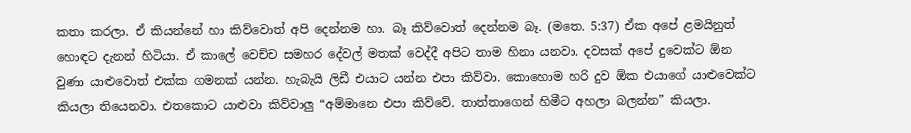කතා කරලා. ඒ කියන්නේ හා කිව්වොත් අපි දෙන්නම හා. බෑ කිව්වොත් දෙන්නම බෑ. (මතෙ. 5:37) ඒක අපේ ළමයිනුත් හොඳට දැනන් හිටියා. ඒ කාලේ වෙච්ච සමහර දේවල් මතක් වෙද්දී අපිට තාම හිනා යනවා. දවසක් අපේ දුවෙක්ට ඕන වුණා යාළුවොත් එක්ක ගමනක් යන්න. හැබැයි ලිඩී එයාට යන්න එපා කිව්වා. කොහොම හරි දුව ඕක එයාගේ යාළුවෙක්ට කියලා තියෙනවා. එතකොට යාළුවා කිව්වාලු “අම්මානෙ එපා කිව්වේ. තාත්තාගෙන් හිමීට අහලා බලන්න” කියලා.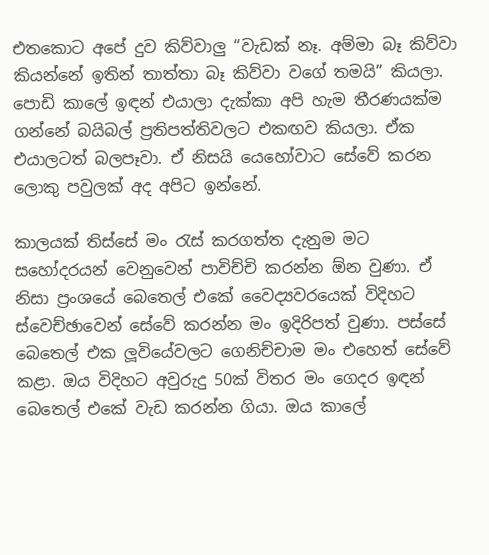එතකොට අපේ දුව කිව්වාලු “වැඩක් නෑ. අම්මා බෑ කිව්වා කියන්නේ ඉතින් තාත්තා බෑ කිව්වා වගේ තමයි” කියලා. පොඩි කාලේ ඉඳන් එයාලා දැක්කා අපි හැම තීරණයක්ම ගන්නේ බයිබල් ප්‍රතිපත්තිවලට එකඟව කියලා. ඒක එයාලටත් බලපෑවා. ඒ නිසයි යෙහෝවාට සේවේ කරන ලොකු පවුලක් අද අපිට ඉන්නේ.

කාලයක් තිස්සේ මං රැස් කරගත්ත දැනුම මට සහෝදරයන් වෙනුවෙන් පාවිච්චි කරන්න ඕන වුණා. ඒ නිසා ප්‍රංශයේ බෙතෙල් එකේ වෛද්‍යවරයෙක් විදිහට ස්වෙච්ඡාවෙන් සේවේ කරන්න මං ඉදිරිපත් වුණා. පස්සේ බෙතෙල් එක ලූවියේවලට ගෙනිච්චාම මං එහෙත් සේවේ කළා. ඔය විදිහට අවුරුදු 50ක් විතර මං ගෙදර ඉඳන් බෙතෙල් එකේ වැඩ කරන්න ගියා. ඔය කාලේ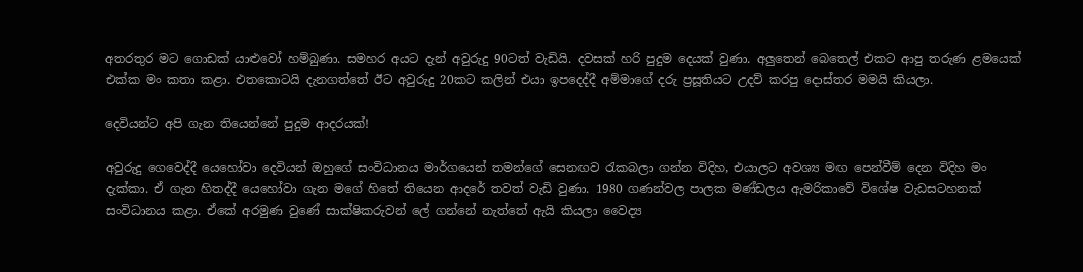අතරතුර මට ගොඩක් යාළුවෝ හම්බුණා. සමහර අයට දැන් අවුරුදු 90ටත් වැඩියි. දවසක් හරි පුදුම දෙයක් වුණා. අලුතෙන් බෙතෙල් එකට ආපු තරුණ ළමයෙක් එක්ක මං කතා කළා. එතකොටයි දැනගත්තේ ඊට අවුරුදු 20කට කලින් එයා ඉපදෙද්දී අම්මාගේ දරු ප්‍රසූතියට උදව් කරපු දොස්තර මමයි කියලා.

දෙවියන්ට අපි ගැන තියෙන්නේ පුදුම ආදරයක්!

අවුරුදු ගෙවෙද්දී යෙහෝවා දෙවියන් ඔහුගේ සංවිධානය මාර්ගයෙන් තමන්ගේ සෙනඟව රැකබලා ගන්න විදිහ, එයාලට අවශ්‍ය මඟ පෙන්වීම් දෙන විදිහ මං දැක්කා. ඒ ගැන හිතද්දී යෙහෝවා ගැන මගේ හිතේ තියෙන ආදරේ තවත් වැඩි වුණා. 1980 ගණන්වල පාලක මණ්ඩලය ඇමරිකාවේ විශේෂ වැඩසටහනක් සංවිධානය කළා. ඒකේ අරමුණ වුණේ සාක්ෂිකරුවන් ලේ ගන්නේ නැත්තේ ඇයි කියලා වෛද්‍ය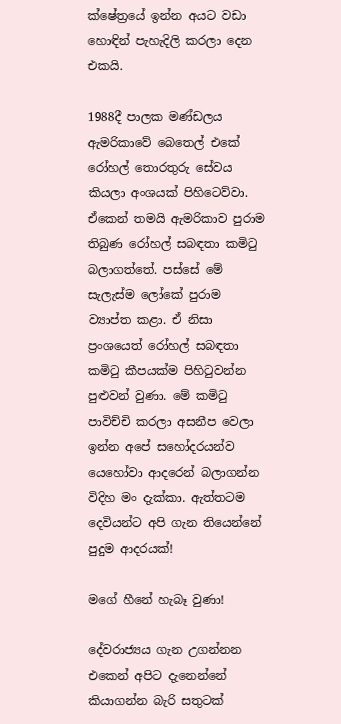ක්ෂේත්‍රයේ ඉන්න අයට වඩා හොඳින් පැහැදිලි කරලා දෙන එකයි.

1988දී පාලක මණ්ඩලය ඇමරිකාවේ බෙතෙල් එකේ රෝහල් තොරතුරු සේවය කියලා අංශයක් පිහිටෙව්වා. ඒකෙන් තමයි ඇමරිකාව පුරාම තිබුණ රෝහල් සබඳතා කමිටු බලාගත්තේ. පස්සේ මේ සැලැස්ම ලෝකේ පුරාම ව්‍යාප්ත කළා. ඒ නිසා ප්‍රංශයෙත් රෝහල් සබඳතා කමිටු කීපයක්ම පිහිටුවන්න පුළුවන් වුණා. මේ කමිටු පාවිච්චි කරලා අසනීප වෙලා ඉන්න අපේ සහෝදරයන්ව යෙහෝවා ආදරෙන් බලාගන්න විදිහ මං දැක්කා. ඇත්තටම දෙවියන්ට අපි ගැන තියෙන්නේ පුදුම ආදරයක්!

මගේ හීනේ හැබෑ වුණා!

දේවරාජ්‍යය ගැන උගන්නන එකෙන් අපිට දැනෙන්නේ කියාගන්න බැරි සතුටක්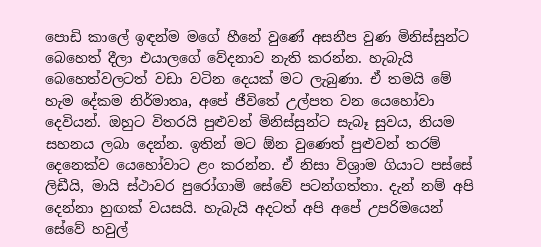පොඩි කාලේ ඉඳන්ම මගේ හීනේ වුණේ අසනීප වුණ මිනිස්සුන්ට බෙහෙත් දීලා එයාලගේ වේදනාව නැති කරන්න. හැබැයි බෙහෙත්වලටත් වඩා වටින දෙයක් මට ලැබුණා. ඒ තමයි මේ හැම දේකම නිර්මාතෘ, අපේ ජීවිතේ උල්පත වන යෙහෝවා දෙවියන්. ඔහුට විතරයි පුළුවන් මිනිස්සුන්ට සැබෑ සුවය, නියම සහනය ලබා දෙන්න. ඉතින් මට ඕන වුණෙත් පුළුවන් තරම් දෙනෙක්ව යෙහෝවාට ළං කරන්න. ඒ නිසා විශ්‍රාම ගියාට පස්සේ ලිඩීයි, මායි ස්ථාවර පුරෝගාමි සේවේ පටන්ගත්තා. දැන් නම් අපි දෙන්නා හුඟක් වයසයි. හැබැයි අදටත් අපි අපේ උපරිමයෙන් සේවේ හවුල්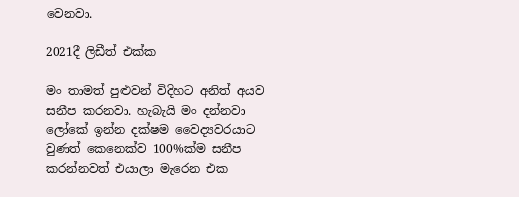වෙනවා.

2021දී ලිඩීත් එක්ක

මං තාමත් පුළුවන් විදිහට අනිත් අයව සනීප කරනවා. හැබැයි මං දන්නවා ලෝකේ ඉන්න දක්ෂම වෛද්‍යවරයාට වුණත් කෙනෙක්ව 100%ක්ම සනීප කරන්නවත් එයාලා මැරෙන එක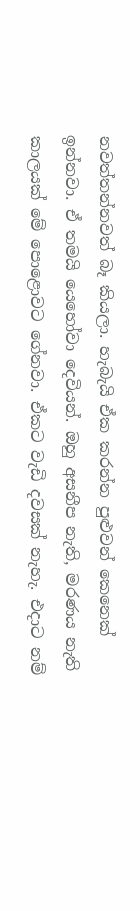නවත්තන්නවත් බෑ කියලා. හැබැයි ඒක කරන්න පුළුවන් කෙනෙක් ඉන්නවා. ඒ තමයි යෙහෝවා දෙවියන්. ඔහු අසනීප නැති, මරණය නැති කාලයක් මේ පොළොවට ගේනවා. ඒකට වැඩි දවසක් නැහැ. එදාට නම්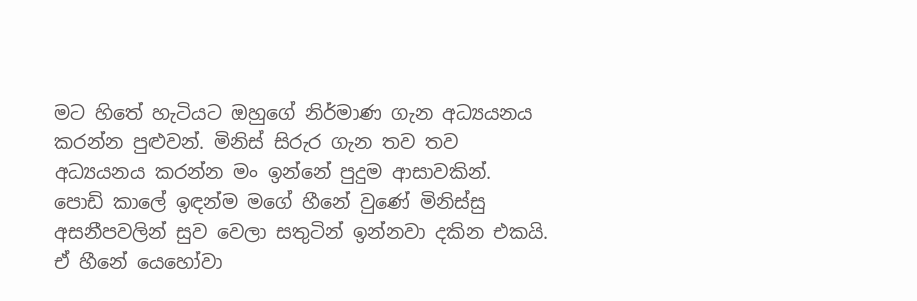මට හිතේ හැටියට ඔහුගේ නිර්මාණ ගැන අධ්‍යයනය කරන්න පුළුවන්. මිනිස් සිරුර ගැන තව තව අධ්‍යයනය කරන්න මං ඉන්නේ පුදුම ආසාවකින්. පොඩි කාලේ ඉඳන්ම මගේ හීනේ වුණේ මිනිස්සු අසනීපවලින් සුව වෙලා සතුටින් ඉන්නවා දකින එකයි. ඒ හීනේ යෙහෝවා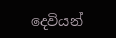දෙවියන්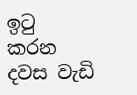ඉටු කරන දවස වැඩි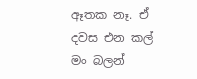ඈතක නෑ. ඒ දවස එන කල් මං බලන්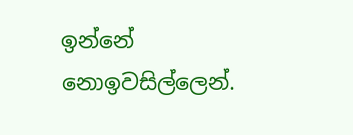ඉන්නේ නොඉවසිල්ලෙන්.